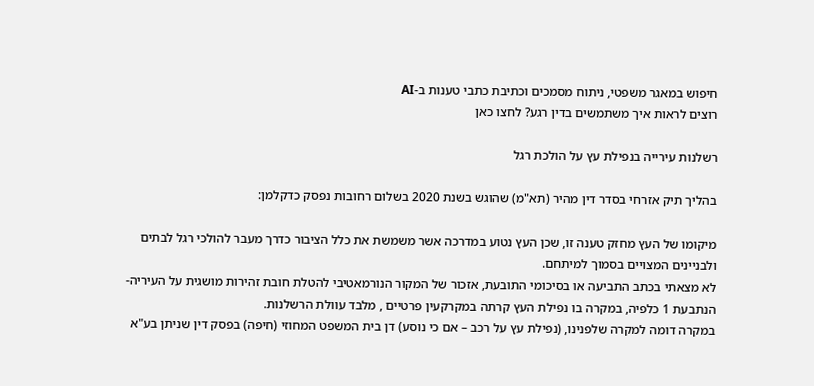חיפוש במאגר משפטי, ניתוח מסמכים וכתיבת כתבי טענות ב-AI
רוצים לראות איך משתמשים בדין רגע? לחצו כאן

רשלנות עירייה בנפילת עץ על הולכת רגל

בהליך תיק אזרחי בסדר דין מהיר (תא"מ) שהוגש בשנת 2020 בשלום רחובות נפסק כדקלמן:

מיקומו של העץ מחזק טענה זו, שכן העץ נטוע במדרכה אשר משמשת את כלל הציבור כדרך מעבר להולכי רגל לבתים ולבניינים המצויים בסמוך למיתחם.
לא מצאתי בכתב התביעה או בסיכומי התובעת, אזכור של המקור הנורמאטיבי להטלת חובת זהירות מושגית על העיריה-הנתבעת 1 כלפיה, במקרה בו נפילת העץ קרתה במקרקעין פרטיים , מלבד עוולת הרשלנות.
במקרה דומה למקרה שלפנינו, (נפילת עץ על רכב – אם כי נוסע) דן בית המשפט המחוזי (חיפה) בפסק דין שניתן בע"א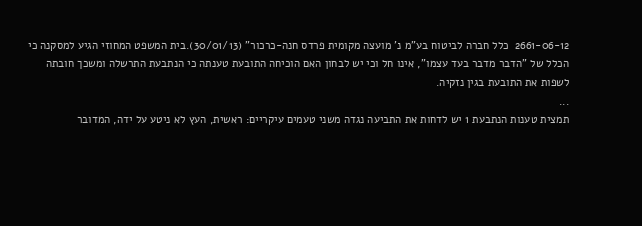2661-06-12  כלל חברה לביטוח בע"מ נ' מועצה מקומית פרדס חנה-כרכור" (30/01/13).בית המשפט המחוזי הגיע למסקנה כי הכלל של "הדבר מדבר בעד עצמו", אינו חל וכי יש לבחון האם הוכיחה התובעת טענתה כי הנתבעת התרשלה ומשכך חובתה לשפות את התובעת בגין נזקיה.
...
תמצית טענות הנתבעת 1 יש לדחות את התביעה נגדה משני טעמים עיקריים: ראשית, העץ לא ניטע על ידה, המדובר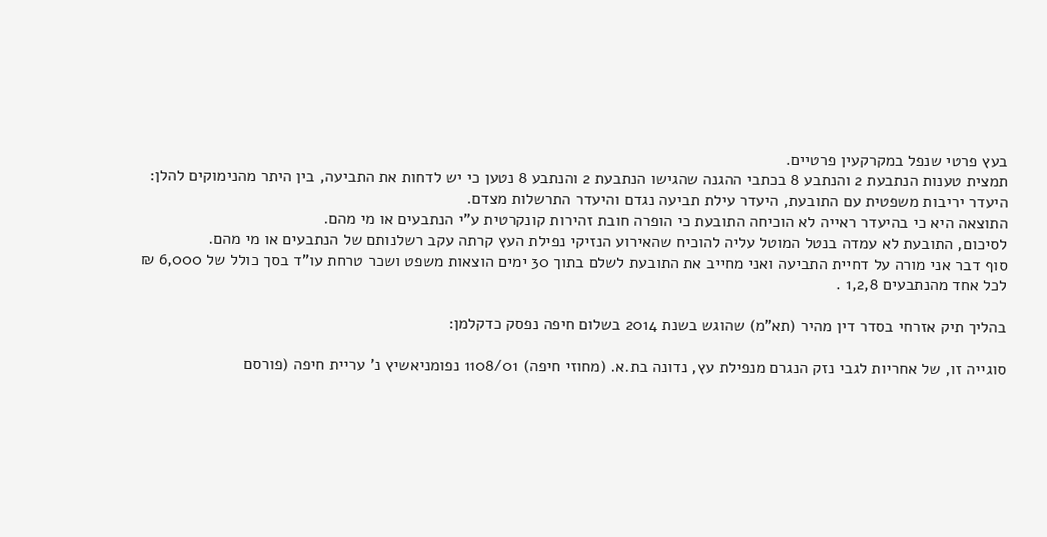בעץ פרטי שנפל במקרקעין פרטיים.
תמצית טענות הנתבעת 2 והנתבע 8 בכתבי ההגנה שהגישו הנתבעת 2 והנתבע 8 נטען כי יש לדחות את התביעה, בין היתר מהנימוקים להלן: היעדר יריבות משפטית עם התובעת, היעדר עילת תביעה נגדם והיעדר התרשלות מצדם.
התוצאה היא כי בהיעדר ראייה לא הוכיחה התובעת כי הופרה חובת זהירות קונקרטית ע"י הנתבעים או מי מהם.
לסיכום, התובעת לא עמדה בנטל המוטל עליה להוכיח שהאירוע הנזיקי נפילת העץ קרתה עקב רשלנותם של הנתבעים או מי מהם.
סוף דבר אני מורה על דחיית התביעה ואני מחייב את התובעת לשלם בתוך 30 ימים הוצאות משפט ושכר טרחת עו"ד בסך כולל של 6,000 ₪ לכל אחד מהנתבעים 1,2,8 .

בהליך תיק אזרחי בסדר דין מהיר (תא"מ) שהוגש בשנת 2014 בשלום חיפה נפסק כדקלמן:

סוגייה זו, של אחריות לגבי נזק הנגרם מנפילת עץ, נדונה בת.א. (מחוזי חיפה) 1108/01 נפומניאשיץ נ' עריית חיפה (פורסם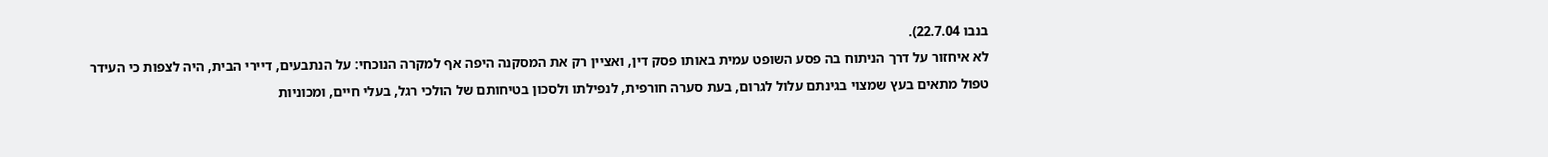בנבו 22.7.04).
לא איחזור על דרך הניתוח בה פסע השופט עמית באותו פסק דין, ואציין רק את המסקנה היפה אף למקרה הנוכחי: על הנתבעים, דיירי הבית, היה לצפות כי העידר טפול מתאים בעץ שמצוי בגינתם עלול לגרום, בעת סערה חורפית, לנפילתו ולסכון בטיחותם של הולכי רגל, בעלי חיים, ומכוניות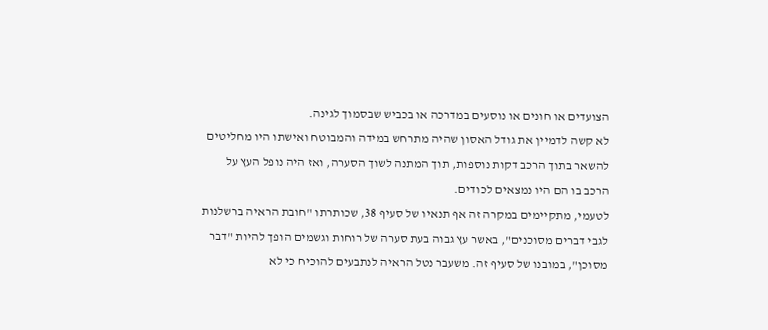הצועדים או חונים או נוסעים במדרכה או בכביש שבסמוך לגינה.
לא קשה לדמיין את גודל האסון שהיה מתרחש במידה והמבוטח ואישתו היו מחליטים להשאר בתוך הרכב דקות נוספות, תוך המתנה לשוך הסערה, ואז היה נופל העץ על הרכב בו הם היו נמצאים לכודים.
לטעמי, מתקיימים במקרה זה אף תנאיו של סעיף 38, שכותרתו "חובת הראיה ברשלנות לגבי דברים מסוכנים", באשר עץ גבוה בעת סערה של רוחות וגשמים הופך להיות "דבר מסוכן", במובנו של סעיף זה. משעבר נטל הראיה לנתבעים להוכיח כי לא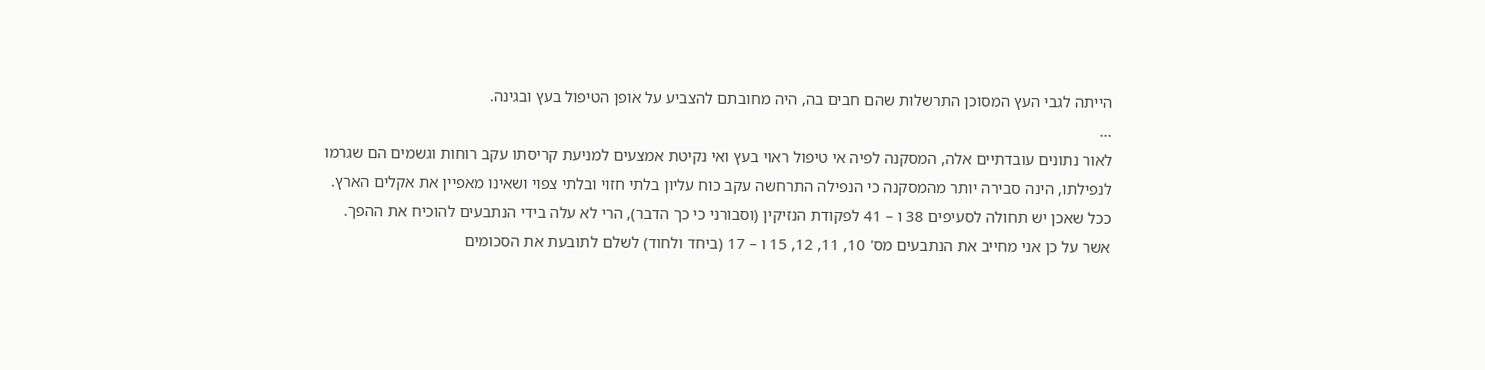הייתה לגבי העץ המסוכן התרשלות שהם חבים בה, היה מחובתם להצביע על אופן הטיפול בעץ ובגינה.
...
לאור נתונים עובדתיים אלה, המסקנה לפיה אי טיפול ראוי בעץ ואי נקיטת אמצעים למניעת קריסתו עקב רוחות וגשמים הם שגרמו לנפילתו, הינה סבירה יותר מהמסקנה כי הנפילה התרחשה עקב כוח עליון בלתי חזוי ובלתי צפוי ושאינו מאפיין את אקלים הארץ.
ככל שאכן יש תחולה לסעיפים 38 ו – 41 לפקודת הנזיקין (וסבורני כי כך הדבר), הרי לא עלה בידי הנתבעים להוכיח את ההפך.
אשר על כן אני מחייב את הנתבעים מס' 10, 11, 12, 15 ו – 17 (ביחד ולחוד) לשלם לתובעת את הסכומים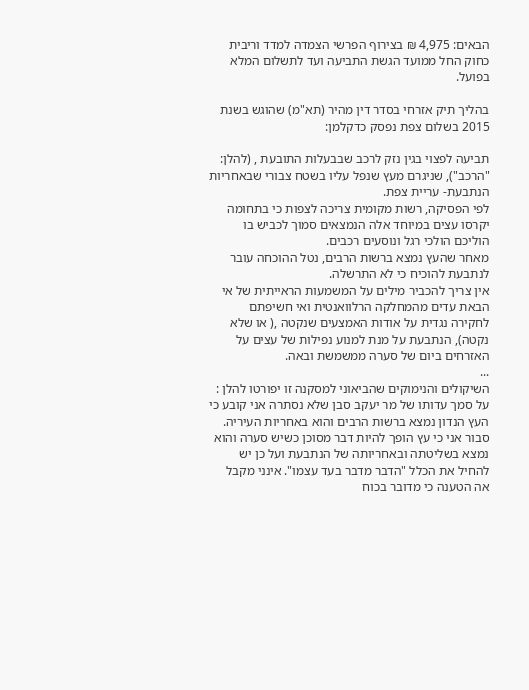הבאים: 4,975 ₪ בצירוף הפרשי הצמדה למדד וריבית כחוק החל ממועד הגשת התביעה ועד לתשלום המלא בפועל.

בהליך תיק אזרחי בסדר דין מהיר (תא"מ) שהוגש בשנת 2015 בשלום צפת נפסק כדקלמן:

תביעה לפצוי בגין נזק לרכב שבבעלות התובעת , (להלן: "הרכב"), שניגרם מעץ שנפל עליו בשטח צבורי שבאחריות הנתבעת- עריית צפת.
לפי הפסיקה, רשות מקומית צריכה לצפות כי בתחומה יקרסו עצים במיוחד אלה הנמצאים סמוך לכביש בו הוליכם הולכי רגל ונוסעים רכבים.
מאחר שהעץ נמצא ברשות הרבים, נטל ההוכחה עובר לנתבעת להוכיח כי לא התרשלה.
אין צריך להכביר מילים על המשמעות הראייתית של אי הבאת עדים מהמחלקה הרלוואנטית ואי חשיפתם לחקירה נגדית על אודות האמצעים שנקטה ,( או שלא נקטה), הנתבעת על מנת למנוע נפילות של עצים על האזרחים ביום של סערה ממשמשת ובאה.
...
השיקולים והנימוקים שהביאוני למסקנה זו יפורטו להלן : על סמך עדותו של מר יעקב סבן שלא נסתרה אני קובע כי העץ הנדון נמצא ברשות הרבים והוא באחריות העיריה.
סבור אני כי עץ הופך להיות דבר מסוכן כשיש סערה והוא נמצא בשליטתה ובאחריותה של הנתבעת ועל כן יש להחיל את הכלל "הדבר מדבר בעד עצמו". אינני מקבל אה הטענה כי מדובר בכוח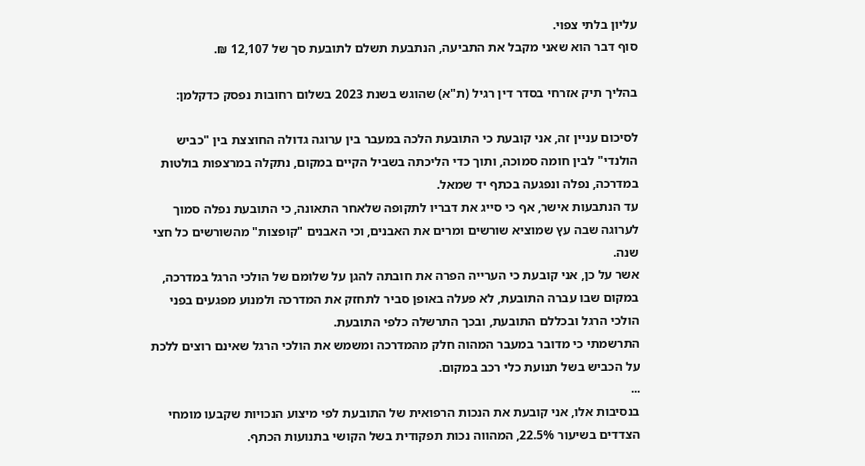עליון בלתי צפוי.
סוף דבר הוא שאני מקבל את התביעה, הנתבעת תשלם לתובעת סך של 12,107 ₪.

בהליך תיק אזרחי בסדר דין רגיל (ת"א) שהוגש בשנת 2023 בשלום רחובות נפסק כדקלמן:

לסיכום עניין זה, אני קובעת כי התובעת הלכה במעבר בין ערוגה גדולה החוצצת בין "כביש הולנדי" לבין חומה סמוכה, ותוך כדי הליכתה בשביל הקיים במקום, נתקלה במרצפות בולטות במדרכה, נפלה ונפגעה בכתף יד שמאל.
עד הנתבעות אישר, אף כי סייג את דבריו לתקופה שלאחר התאונה, כי התובעת נפלה סמוך לערוגה שבה עץ שמוציא שורשים ומרים את האבנים, וכי האבנים "קופצות" מהשורשים כל חצי שנה.
אשר על כן, אני קובעת כי הערייה הפרה את חובתה להגן על שלומם של הולכי הרגל במדרכה, במקום שבו עברה התובעת, לא פעלה באופן סביר לתחזק את המדרכה ולמנוע מפגעים בפני הולכי הרגל ובכללם התובעת, ובכך התרשלה כלפי התובעת.
התרשמתי כי מדובר במעבר המהוה חלק מהמדרכה ומשמש את הולכי הרגל שאינם רוצים ללכת על הכביש בשל תנועת כלי רכב במקום.
...
בנסיבות אלו, אני קובעת את הנכות הרפואית של התובעת לפי מיצוע הנכויות שקבעו מומחי הצדדים בשיעור 22.5%, המהווה נכות תפקודית בשל הקושי בתנועות הכתף.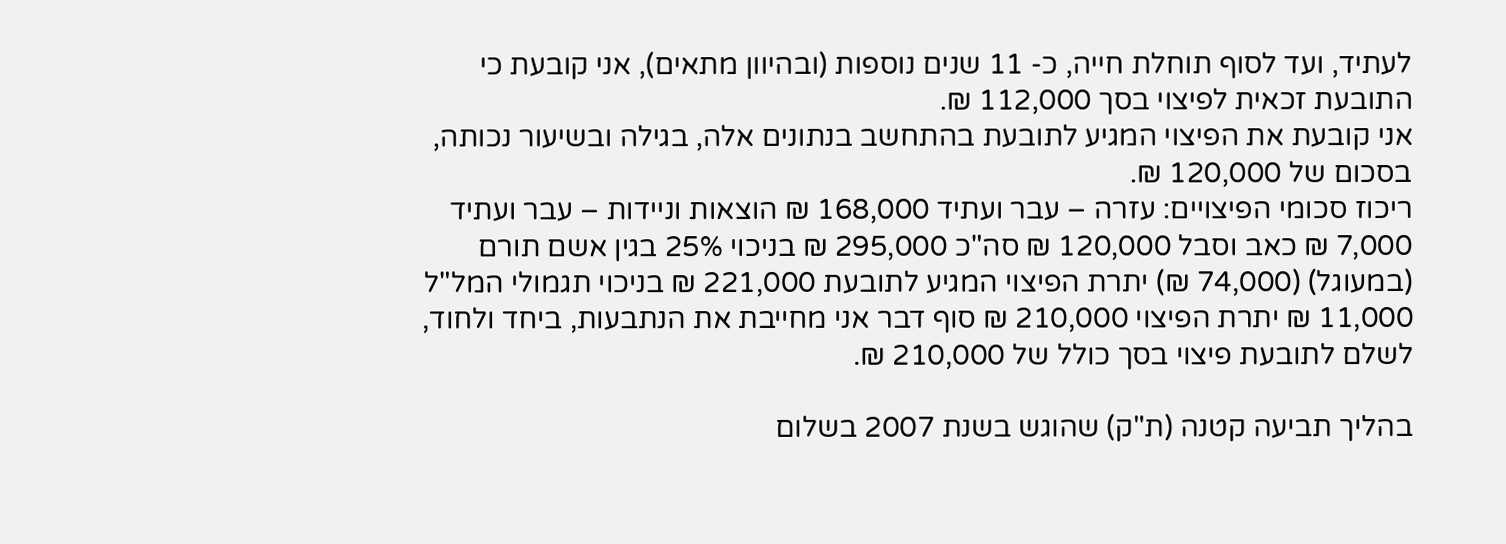לעתיד, ועד לסוף תוחלת חייה, כ- 11 שנים נוספות (ובהיוון מתאים), אני קובעת כי התובעת זכאית לפיצוי בסך 112,000 ₪.
אני קובעת את הפיצוי המגיע לתובעת בהתחשב בנתונים אלה, בגילה ובשיעור נכותה, בסכום של 120,000 ₪.
ריכוז סכומי הפיצויים: עזרה – עבר ועתיד 168,000 ₪ הוצאות וניידות – עבר ועתיד 7,000 ₪ כאב וסבל 120,000 ₪ סה"כ 295,000 ₪ בניכוי 25% בגין אשם תורם (במעוגל) (74,000 ₪) יתרת הפיצוי המגיע לתובעת 221,000 ₪ בניכוי תגמולי המל"ל 11,000 ₪ יתרת הפיצוי 210,000 ₪ סוף דבר אני מחייבת את הנתבעות, ביחד ולחוד, לשלם לתובעת פיצוי בסך כולל של 210,000 ₪.

בהליך תביעה קטנה (ת"ק) שהוגש בשנת 2007 בשלום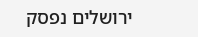ירושלים נפסק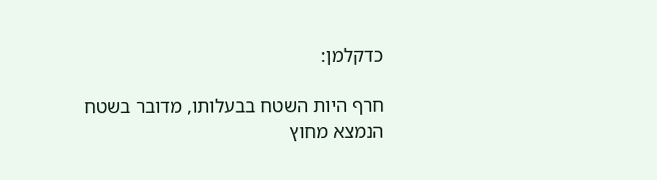כדקלמן:

חרף היות השטח בבעלותו, מדובר בשטח הנמצא מחוץ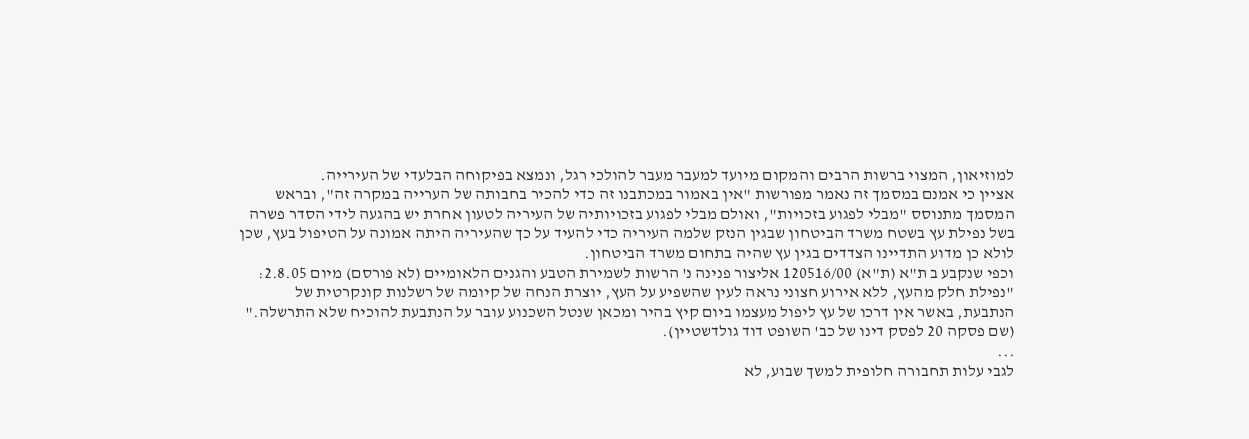למוזיאון, המצוי ברשות הרבים והמקום מיועד למעבר מעבר להולכי רגל, ונמצא בפיקוחה הבלעדי של העירייה.
אציין כי אמנם במסמך זה נאמר מפורשות "אין באמור במכתבנו זה כדי להכיר בחבותה של הערייה במקרה זה", ובראש המסמך מתנוסס "מבלי לפגוע בזכויות", ואולם מבלי לפגוע בזכויותיה של העיריה לטעון אחרת יש בהגעה לידי הסדר פשרה בשל נפילת עץ בשטח משרד הביטחון שבגין הנזק שלמה העיריה כדי להעיד על כך שהעיריה היתה אמונה על הטיפול בעץ, שכן לולא כן מדוע התדיינו הצדדים בגין עץ שהיה בתחום משרד הביטחון.
וכפי שנקבע ב ת"א (ת"א) 120516/00 אליצור פנינה נ' הרשות לשמירת הטבע והגנים הלאומיים (לא פורסם) מיום 2.8.05: "נפילת חלק מהעץ, ללא אירוע חצוני נראה לעין שהשפיע על העץ, יוצרת הנחה של קיומה של רשלנות קונקרטית של הנתבעת, באשר אין דרכו של עץ ליפול מעצמו ביום קיץ בהיר ומכאן שנטל השכנוע עובר על הנתבעת להוכיח שלא התרשלה." (שם פסקה 20 לפסק דינו של כב' השופט דוד גולדשטיין).
...
לגבי עלות תחבורה חלופית למשך שבוע, לא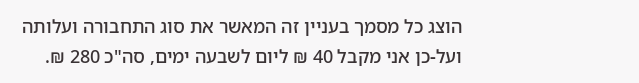הוצג כל מסמך בעניין זה המאשר את סוג התחבורה ועלותה ועל-כן אני מקבל 40 ₪ ליום לשבעה ימים, סה"כ 280 ₪.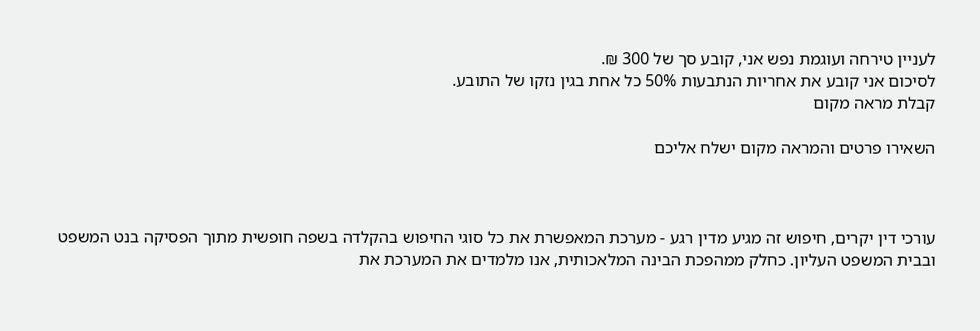לעניין טירחה ועוגמת נפש אני, קובע סך של 300 ₪.
לסיכום אני קובע את אחריות הנתבעות 50% כל אחת בגין נזקו של התובע.
קבלת מראה מקום

השאירו פרטים והמראה מקום ישלח אליכם



עורכי דין יקרים, חיפוש זה מגיע מדין רגע - מערכת המאפשרת את כל סוגי החיפוש בהקלדה בשפה חופשית מתוך הפסיקה בנט המשפט ובבית המשפט העליון. כחלק ממהפכת הבינה המלאכותית, אנו מלמדים את המערכת את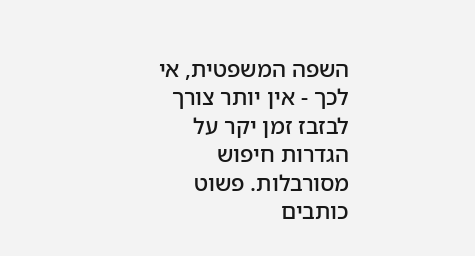השפה המשפטית, אי לכך - אין יותר צורך לבזבז זמן יקר על הגדרות חיפוש מסורבלות. פשוט כותבים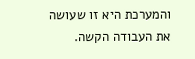והמערכת היא זו שעושה את העבודה הקשה.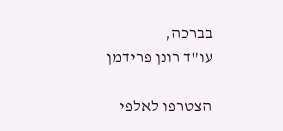בברכה,
עו"ד רונן פרידמן

הצטרפו לאלפי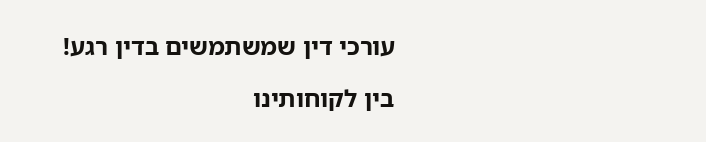עורכי דין שמשתמשים בדין רגע!

בין לקוחותינו